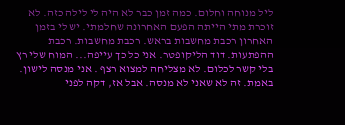ליל מנוחה וחלום. כמה זמן כבר לא היה לי לילה כזה. לא זוכרת מתי הייתה הפעם האחרונה שחלמתי. יש לי בזמן האחרון רכבת מחשבות בראש. רכבת מחשבות. רכבת ההפתעות. דוד הליקופטר. אני כל כך עייפה... המוח שלי רץ בלי קשר לכלום. לא מצליחה למצוא רצף . אני מנסה לישון. באמת. זה לא שאני לא מנסה. אבל אז, דקה לפני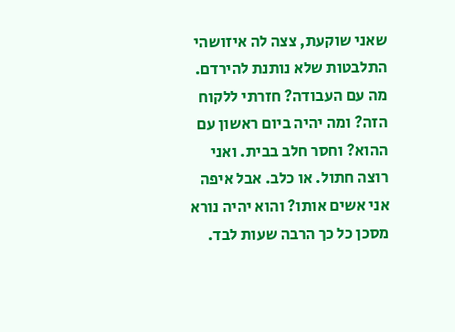שאני שוקעת, צצה לה איזושהי התלבטות שלא נותנת להירדם. מה עם העבודה? חזרתי ללקוח הזה? ומה יהיה ביום ראשון עם ההוא? וחסר חלב בבית. ואני רוצה חתול. או כלב. אבל איפה אני אשים אותו? והוא יהיה נורא מסכן כל כך הרבה שעות לבד.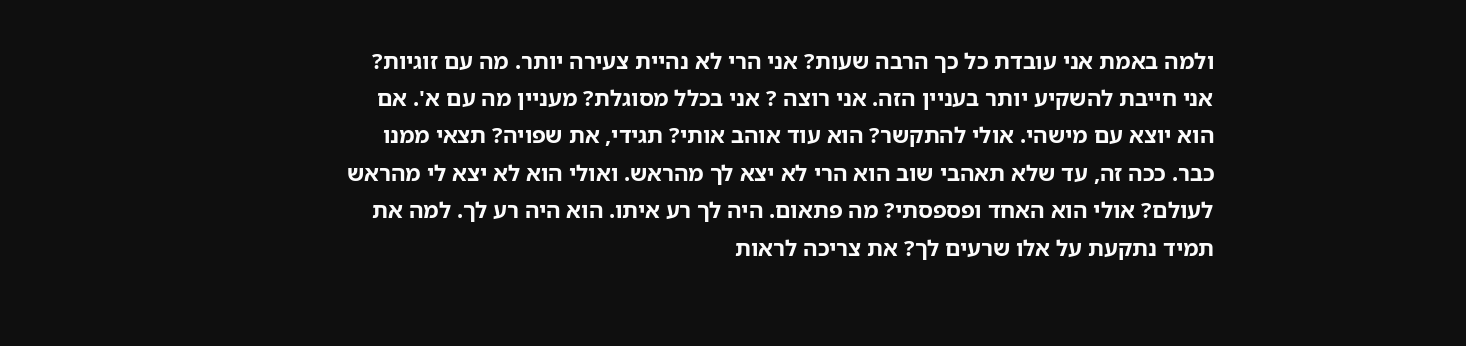ולמה באמת אני עובדת כל כך הרבה שעות? אני הרי לא נהיית צעירה יותר. מה עם זוגיות? אני חייבת להשקיע יותר בעניין הזה. אני רוצה ? אני בכלל מסוגלת? מעניין מה עם א'. אם הוא יוצא עם מישהי. אולי להתקשר? הוא עוד אוהב אותי? תגידי, את שפויה? תצאי ממנו כבר. ככה זה, עד שלא תאהבי שוב הוא הרי לא יצא לך מהראש. ואולי הוא לא יצא לי מהראש לעולם? אולי הוא האחד ופספסתי? מה פתאום. היה לך רע איתו. הוא היה רע לך. למה את תמיד נתקעת על אלו שרעים לך? את צריכה לראות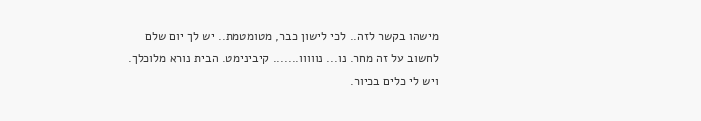מישהו בקשר לזה.. לכי לישון כבר, מטומטמת.. יש לך יום שלם לחשוב על זה מחר. נו... נווווו....... קיבינימט. הבית נורא מלוכלך. ויש לי כלים בכיור.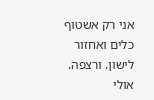אני רק אשטוף כלים ואחזור לישון. ורצפה. אולי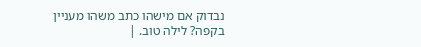נבדוק אם מישהו כתב משהו מעניין בקפה? לילה טוב. |